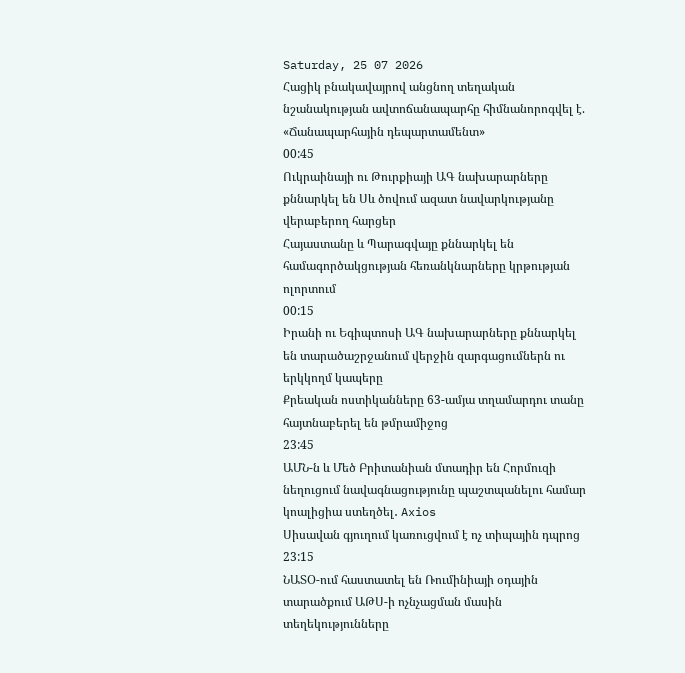Saturday, 25 07 2026
Հացիկ բնակավայրով անցնող տեղական նշանակության ավտոճանապարհը հիմնանորոգվել է. «Ճանապարհային դեպարտամենտ»
00:45
Ուկրաինայի ու Թուրքիայի ԱԳ նախարարները քննարկել են Սև ծովում ազատ նավարկությանը վերաբերող հարցեր
Հայաստանը և Պարագվայը քննարկել են համագործակցության հեռանկնարները կրթության ոլորտում
00:15
Իրանի ու Եգիպտոսի ԱԳ նախարարները քննարկել են տարածաշրջանում վերջին զարգացումներն ու երկկողմ կապերը
Քրեական ոստիկանները 63-ամյա տղամարդու տանը հայտնաբերել են թմրամիջոց
23:45
ԱՄՆ-ն և Մեծ Բրիտանիան մտադիր են Հորմուզի նեղուցում նավագնացությունը պաշտպանելու համար կոալիցիա ստեղծել․ Axios
Սիսավան գյուղում կառուցվում է ոչ տիպային դպրոց
23:15
ՆԱՏՕ-ում հաստատել են Ռումինիայի օդային տարածքում ԱԹՍ-ի ոչնչացման մասին տեղեկությունները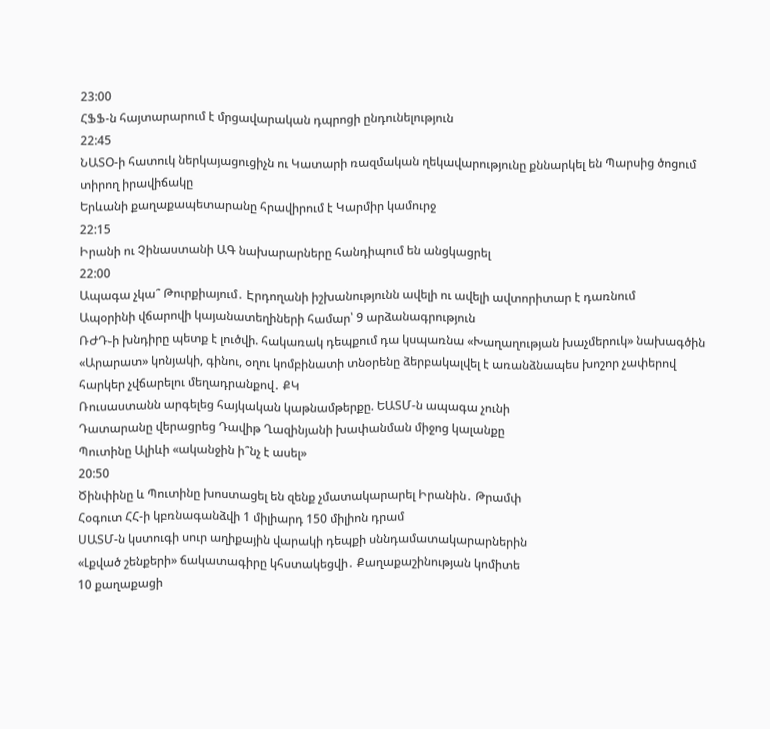23:00
ՀՖՖ-ն հայտարարում է մրցավարական դպրոցի ընդունելություն
22:45
ՆԱՏՕ-ի հատուկ ներկայացուցիչն ու Կատարի ռազմական ղեկավարությունը քննարկել են Պարսից ծոցում տիրող իրավիճակը
Երևանի քաղաքապետարանը հրավիրում է Կարմիր կամուրջ
22:15
Իրանի ու Չինաստանի ԱԳ նախարարները հանդիպում են անցկացրել
22:00
Ապագա չկա՞ Թուրքիայում․ Էրդողանի իշխանությունն ավելի ու ավելի ավտորիտար է դառնում
Ապօրինի վճարովի կայանատեղիների համար՝ 9 արձանագրություն
ՌԺԴ֊ի խնդիրը պետք է լուծվի. հակառակ դեպքում դա կսպառնա «Խաղաղության խաչմերուկ» նախագծին
«Արարատ» կոնյակի, գինու, օղու կոմբինատի տնօրենը ձերբակալվել է առանձնապես խոշոր չափերով հարկեր չվճարելու մեղադրանքով․ ՔԿ
Ռուսաստանն արգելեց հայկական կաթնամթերքը. ԵԱՏՄ-ն ապագա չունի
Դատարանը վերացրեց Դավիթ Ղազինյանի խափանման միջոց կալանքը
Պուտինը Ալիևի «ականջին ի՞նչ է ասել»
20:50
Ծինփինը և Պուտինը խոստացել են զենք չմատակարարել Իրանին․ Թրամփ
Հօգուտ ՀՀ-ի կբռնագանձվի 1 միլիարդ 150 միլիոն դրամ
ՍԱՏՄ-ն կստուգի սուր աղիքային վարակի դեպքի սննդամատակարարներին
«Լքված շենքերի» ճակատագիրը կհստակեցվի․ Քաղաքաշինության կոմիտե
10 քաղաքացի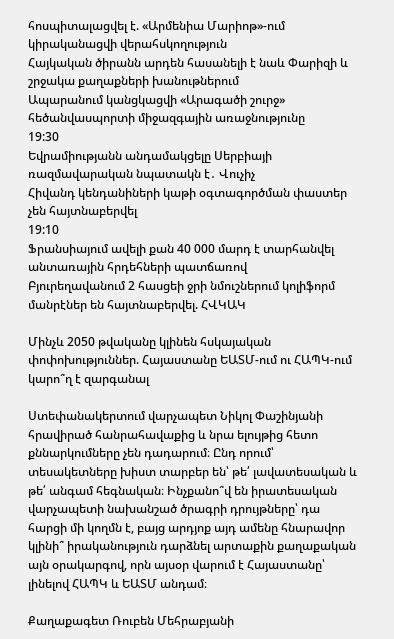հոսպիտալացվել է. «Արմենիա Մարիոթ»-ում կիրականացվի վերահսկողություն
Հայկական ծիրանն արդեն հասանելի է նաև Փարիզի և շրջակա քաղաքների խանութներում
Ապարանում կանցկացվի «Արագածի շուրջ» հեծանվասպորտի միջազգային առաջնությունը
19:30
Եվրամիությանն անդամակցելը Սերբիայի ռազմավարական նպատակն է․ Վուչիչ
Հիվանդ կենդանիների կաթի օգտագործման փաստեր չեն հայտնաբերվել
19:10
Ֆրանսիայում ավելի քան 40 000 մարդ է տարհանվել անտառային հրդեհների պատճառով
Բյուրեղավանում 2 հասցեի ջրի նմուշներում կոլիֆորմ մանրէներ են հայտնաբերվել. ՀՎԿԱԿ

Մինչև 2050 թվականը կլինեն հսկայական փոփոխություններ. Հայաստանը ԵԱՏՄ-ում ու ՀԱՊԿ-ում կարո՞ղ է զարգանալ

Ստեփանակերտում վարչապետ Նիկոլ Փաշինյանի հրավիրած հանրահավաքից և նրա ելույթից հետո քննարկումները չեն դադարում։ Ընդ որում՝ տեսակետները խիստ տարբեր են՝ թե՛ լավատեսական և թե՛ անգամ հեգնական։ Ինչքանո՞վ են իրատեսական վարչապետի նախանշած ծրագրի դրույթները՝ դա հարցի մի կողմն է, բայց արդյոք այդ ամենը հնարավոր կլինի՞ իրականություն դարձնել արտաքին քաղաքական այն օրակարգով, որն այսօր վարում է Հայաստանը՝ լինելով ՀԱՊԿ և ԵԱՏՄ անդամ։

Քաղաքագետ Ռուբեն Մեհրաբյանի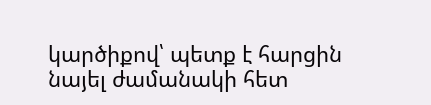կարծիքով՝ պետք է հարցին նայել ժամանակի հետ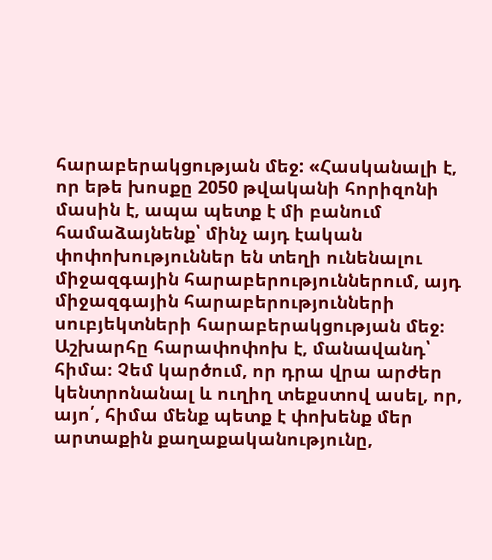հարաբերակցության մեջ: «Հասկանալի է, որ եթե խոսքը 2050 թվականի հորիզոնի մասին է, ապա պետք է մի բանում համաձայնենք՝ մինչ այդ էական փոփոխություններ են տեղի ունենալու միջազգային հարաբերություններում, այդ միջազգային հարաբերությունների սուբյեկտների հարաբերակցության մեջ։ Աշխարհը հարափոփոխ է, մանավանդ՝ հիմա։ Չեմ կարծում, որ դրա վրա արժեր կենտրոնանալ և ուղիղ տեքստով ասել, որ, այո՛, հիմա մենք պետք է փոխենք մեր արտաքին քաղաքականությունը,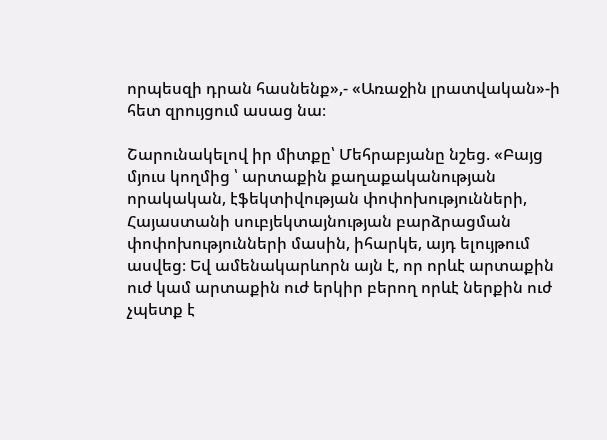որպեսզի դրան հասնենք»,- «Առաջին լրատվական»-ի հետ զրույցում ասաց նա։

Շարունակելով իր միտքը՝ Մեհրաբյանը նշեց. «Բայց մյուս կողմից ՝ արտաքին քաղաքականության որակական, էֆեկտիվության փոփոխությունների, Հայաստանի սուբյեկտայնության բարձրացման փոփոխությունների մասին, իհարկե, այդ ելույթում ասվեց։ Եվ ամենակարևորն այն է, որ որևէ արտաքին ուժ կամ արտաքին ուժ երկիր բերող որևէ ներքին ուժ չպետք է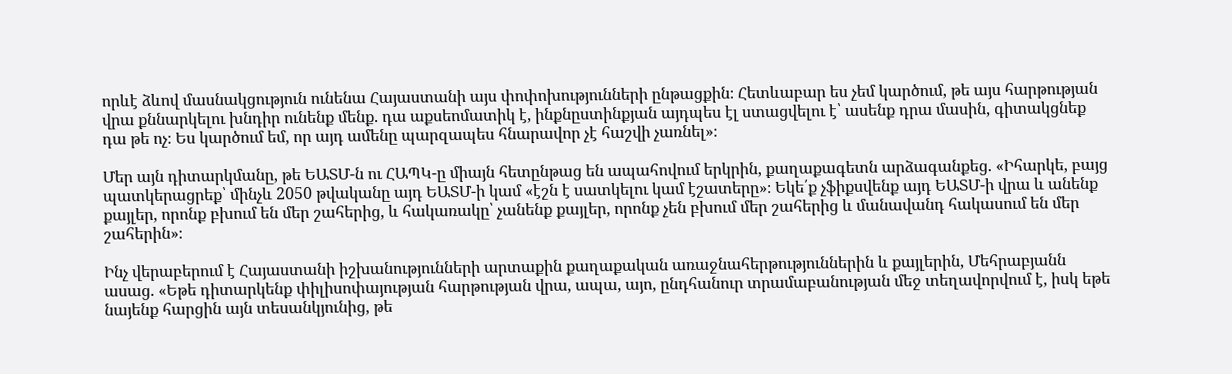որևէ ձևով մասնակցություն ունենա Հայաստանի այս փոփոխությունների ընթացքին։ Հետևաբար ես չեմ կարծում, թե այս հարթության վրա քննարկելու խնդիր ունենք մենք. դա աքսեոմատիկ է, ինքնըստինքյան այդպես էլ ստացվելու է՝ ասենք դրա մասին, գիտակցնեք դա թե ոչ։ Ես կարծում եմ, որ այդ ամենը պարզապես հնարավոր չէ հաշվի չառնել»։

Մեր այն դիտարկմանը, թե ԵԱՏՄ-ն ու ՀԱՊԿ-ը միայն հետընթաց են ապահովում երկրին, քաղաքագետն արձագանքեց. «Իհարկե, բայց պատկերացրեք՝ մինչև 2050 թվականը այդ ԵԱՏՄ-ի կամ «էշն է սատկելու կամ էշատերը»։ Եկե՛ք չֆիքսվենք այդ ԵԱՏՄ-ի վրա և անենք քայլեր, որոնք բխում են մեր շահերից, և հակառակը՝ չանենք քայլեր, որոնք չեն բխում մեր շահերից և մանավանդ հակասում են մեր շահերին»։

Ինչ վերաբերում է Հայաստանի իշխանությունների արտաքին քաղաքական առաջնահերթություններին և քայլերին, Մեհրաբյանն ասաց. «Եթե դիտարկենք փիլիսոփայության հարթության վրա, ապա, այո, ընդհանուր տրամաբանության մեջ տեղավորվում է, իսկ եթե նայենք հարցին այն տեսանկյունից, թե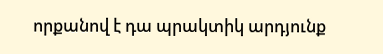որքանով է դա պրակտիկ արդյունք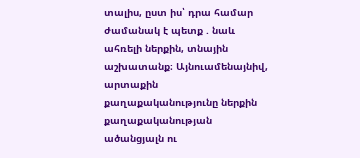տալիս, ըստ իս՝ դրա համար ժամանակ է պետք . նաև ահռելի ներքին, տնային աշխատանք։ Այնուամենայնիվ, արտաքին քաղաքականությունը ներքին քաղաքականության ածանցյալն ու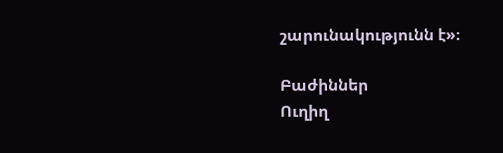շարունակությունն է»։

Բաժիններ
Ուղիղ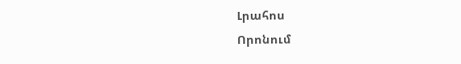Լրահոս
Որոնում